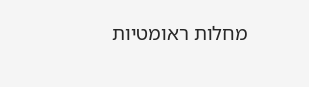מחלות ראומטיות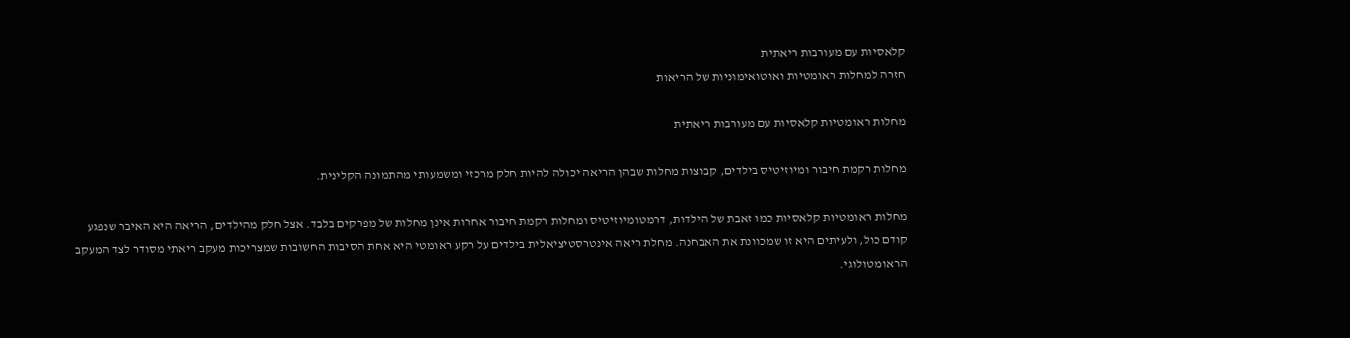קלאסיות עם מעורבות ריאתית
חזרה למחלות ראומטיות ואוטואימוניות של הריאות

מחלות ראומטיות קלאסיות עם מעורבות ריאתית

מחלות רקמת חיבור ומיוזיטיס בילדים, קבוצות מחלות שבהן הריאה יכולה להיות חלק מרכזי ומשמעותי מהתמונה הקלינית.

מחלות ראומטיות קלאסיות כמו זאבת של הילדות, דרמטומיוזיטיס ומחלות רקמת חיבור אחרות אינן מחלות של מפרקים בלבד. אצל חלק מהילדים, הריאה היא האיבר שנפגע קודם כול, ולעיתים היא זו שמכוונת את האבחנה. מחלת ריאה אינטרסטיציאלית בילדים על רקע ראומטי היא אחת הסיבות החשובות שמצריכות מעקב ריאתי מסודר לצד המעקב הראומטולוגי.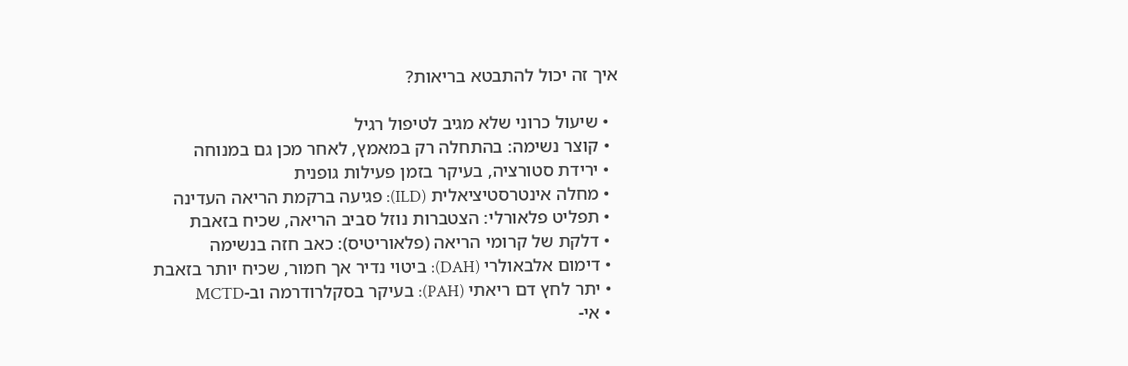איך זה יכול להתבטא בריאות?

  • שיעול כרוני שלא מגיב לטיפול רגיל
  • קוצר נשימה: בהתחלה רק במאמץ, לאחר מכן גם במנוחה
  • ירידת סטורציה, בעיקר בזמן פעילות גופנית
  • מחלה אינטרסטיציאלית (ILD): פגיעה ברקמת הריאה העדינה
  • תפליט פלאורלי: הצטברות נוזל סביב הריאה, שכיח בזאבת
  • דלקת של קרומי הריאה (פלאוריטיס): כאב חזה בנשימה
  • דימום אלבאולרי (DAH): ביטוי נדיר אך חמור, שכיח יותר בזאבת
  • יתר לחץ דם ריאתי (PAH): בעיקר בסקלרודרמה וב-MCTD
  • אי-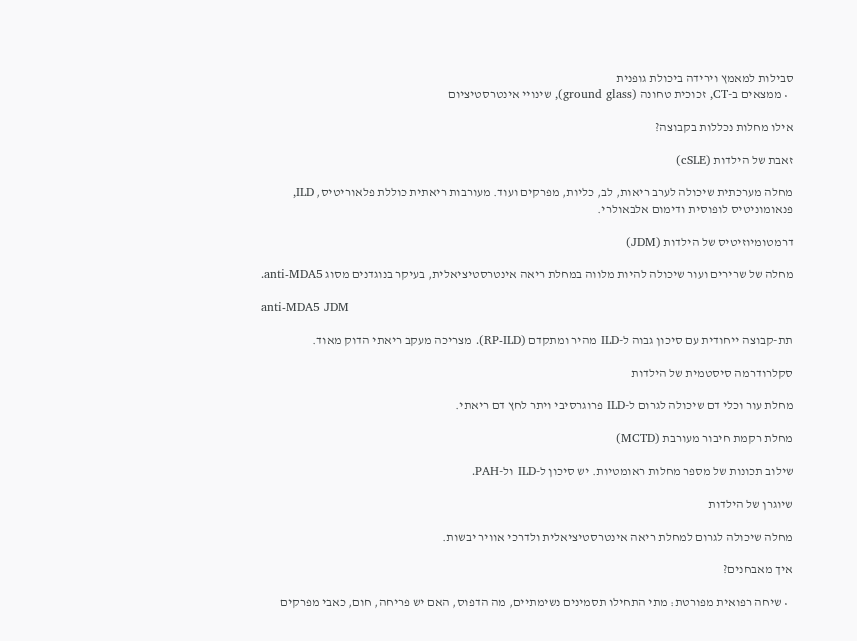סבילות למאמץ וירידה ביכולת גופנית
  • ממצאים ב-CT, זכוכית טחונה (ground glass), שינויי אינטרסטיציום

אילו מחלות נכללות בקבוצה?

זאבת של הילדות (cSLE)

מחלה מערכתית שיכולה לערב ריאות, לב, כליות, מפרקים ועוד. מעורבות ריאתית כוללת פלאוריטיס, ILD, פנאומוניטיס לופוסית ודימום אלבאולרי.

דרמטומיוזיטיס של הילדות (JDM)

מחלה של שרירים ועור שיכולה להיות מלווה במחלת ריאה אינטרסטיציאלית, בעיקר בנוגדנים מסוג anti-MDA5.

anti-MDA5 JDM

תת-קבוצה ייחודית עם סיכון גבוה ל-ILD מהיר ומתקדם (RP-ILD). מצריכה מעקב ריאתי הדוק מאוד.

סקלרודרמה סיסטמית של הילדות

מחלת עור וכלי דם שיכולה לגרום ל-ILD פרוגרסיבי ויתר לחץ דם ריאתי.

מחלת רקמת חיבור מעורבת (MCTD)

שילוב תכונות של מספר מחלות ראומטיות. יש סיכון ל-ILD ול-PAH.

שיוגרן של הילדות

מחלה שיכולה לגרום למחלת ריאה אינטרסטיציאלית ולדרכי אוויר יבשות.

איך מאבחנים?

  • שיחה רפואית מפורטת: מתי התחילו תסמינים נשימתיים, מה הדפוס, האם יש פריחה, חום, כאבי מפרקים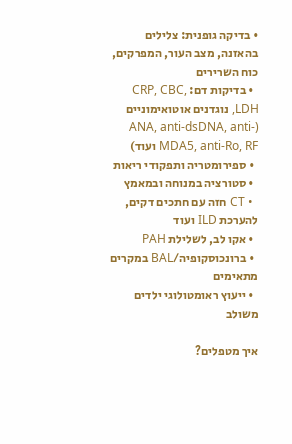• בדיקה גופנית: צלילים בהאזנה, מצב העור, המפרקים, כוח השרירים
  • בדיקות דם: CRP, CBC, LDH, נוגדנים אוטואימוניים (ANA, anti-dsDNA, anti-MDA5, anti-Ro, RF ועוד)
  • ספירומטריה ותפקודי ריאות
  • סטורציה במנוחה ובמאמץ
  • CT חזה עם חתכים דקים, להערכת ILD ועוד
  • אקו לב, לשלילת PAH
  • ברונכוסקופיה/BAL במקרים מתאימים
  • ייעוץ ראומטולוגי ילדים משולב

איך מטפלים?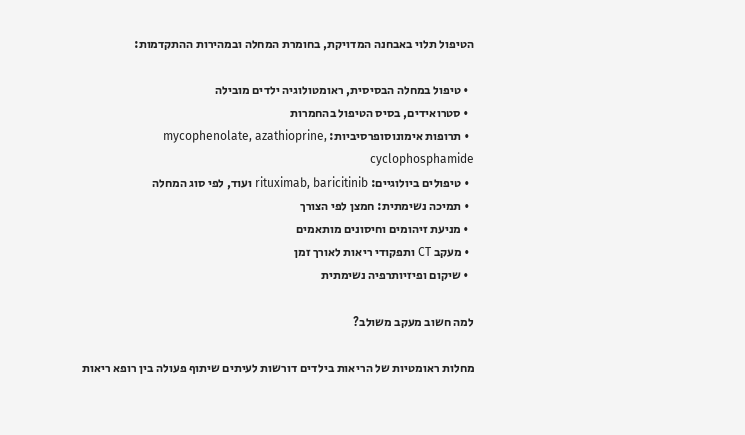הטיפול תלוי באבחנה המדויקת, בחומרת המחלה ובמהירות ההתקדמות:

  • טיפול במחלה הבסיסית, ראומטולוגיה ילדים מובילה
  • סטרואידים, בסיס הטיפול בהחמרות
  • תרופות אימונוסופרסיביות: mycophenolate, azathioprine, cyclophosphamide
  • טיפולים ביולוגיים: rituximab, baricitinib ועוד, לפי סוג המחלה
  • תמיכה נשימתית: חמצן לפי הצורך
  • מניעת זיהומים וחיסונים מותאמים
  • מעקב CT ותפקודי ריאות לאורך זמן
  • שיקום ופיזיותרפיה נשימתית

למה חשוב מעקב משולב?

מחלות ראומטיות של הריאות בילדים דורשות לעיתים שיתוף פעולה בין רופא ריאות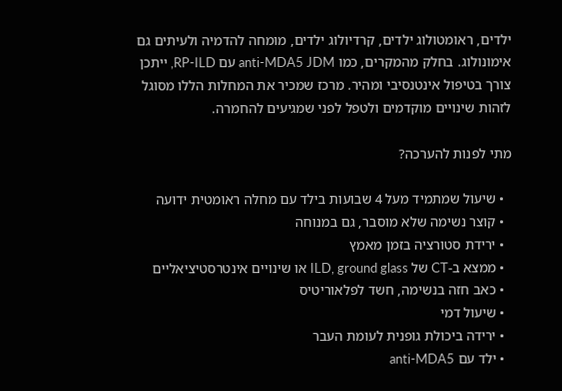ילדים, ראומטולוג ילדים, קרדיולוג ילדים, מומחה להדמיה ולעיתים גם אימונולוג. בחלק מהמקרים, כמו anti-MDA5 JDM עם RP-ILD, ייתכן צורך בטיפול אינטנסיבי ומהיר. מרכז שמכיר את המחלות הללו מסוגל לזהות שינויים מוקדמים ולטפל לפני שמגיעים להחמרה.

מתי לפנות להערכה?

  • שיעול שמתמיד מעל 4 שבועות בילד עם מחלה ראומטית ידועה
  • קוצר נשימה שלא מוסבר, גם במנוחה
  • ירידת סטורציה בזמן מאמץ
  • ממצא ב-CT של ILD, ground glass או שינויים אינטרסטיציאליים
  • כאב חזה בנשימה, חשד לפלאוריטיס
  • שיעול דמי
  • ירידה ביכולת גופנית לעומת העבר
  • ילד עם anti-MDA5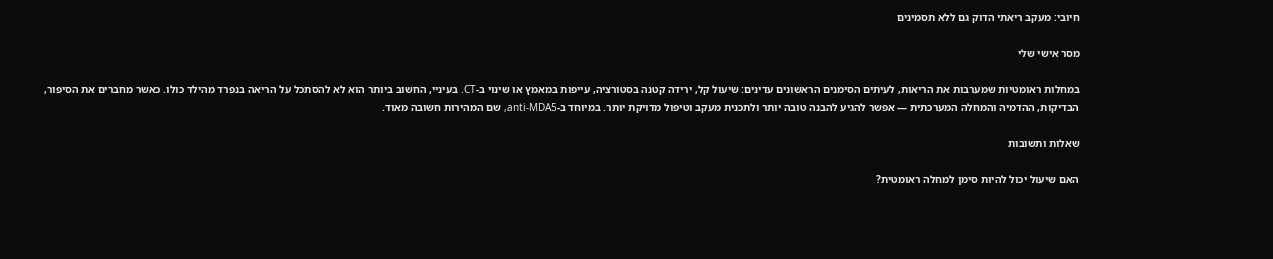חיובי: מעקב ריאתי הדוק גם ללא תסמינים

מסר אישי שלי

במחלות ראומטיות שמערבות את הריאות, לעיתים הסימנים הראשונים עדינים: שיעול קל, ירידה קטנה בסטורציה, עייפות במאמץ או שינוי ב-CT. בעיניי, החשוב ביותר הוא לא להסתכל על הריאה בנפרד מהילד כולו. כאשר מחברים את הסיפור, הבדיקות, ההדמיה והמחלה המערכתית — אפשר להגיע להבנה טובה יותר ולתכנית מעקב וטיפול מדויקת יותר. במיוחד ב-anti-MDA5, שם המהירות חשובה מאוד.

שאלות ותשובות

האם שיעול יכול להיות סימן למחלה ראומטית?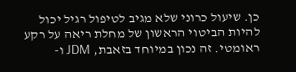כן. שיעול כרוני שלא מגיב לטיפול רגיל יכול להיות הביטוי הראשון של מחלת ריאה על רקע ראומטי. זה נכון במיוחד בזאבת, JDM ו-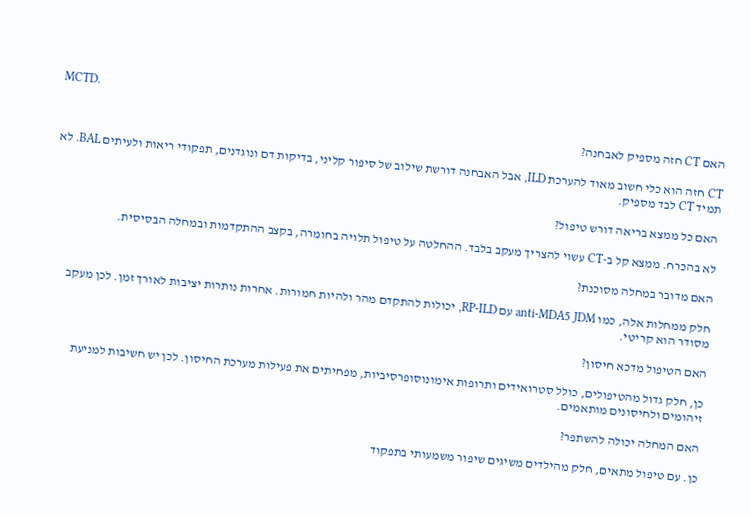MCTD.

האם CT חזה מספיק לאבחנה?

CT חזה הוא כלי חשוב מאוד להערכת ILD, אבל האבחנה דורשת שילוב של סיפור קליני, בדיקות דם ונוגדנים, תפקודי ריאות ולעיתים BAL. לא תמיד CT לבד מספיק.

האם כל ממצא בריאה דורש טיפול?

לא בהכרח. ממצא קל ב-CT עשוי להצריך מעקב בלבד. ההחלטה על טיפול תלויה בחומרה, בקצב ההתקדמות ובמחלה הבסיסית.

האם מדובר במחלה מסוכנת?

חלק ממחלות אלה, כמו anti-MDA5 JDM עם RP-ILD, יכולות להתקדם מהר ולהיות חמורות. אחרות נותרות יציבות לאורך זמן. לכן מעקב מסודר הוא קריטי.

האם הטיפול מדכא חיסון?

כן, חלק גדול מהטיפולים, כולל סטרואידים ותרופות אימונוסופרסיביות, מפחיתים את פעילות מערכת החיסון. לכן יש חשיבות למניעת זיהומים ולחיסונים מותאמים.

האם המחלה יכולה להשתפר?

כן. עם טיפול מתאים, חלק מהילדים משיגים שיפור משמעותי בתפקוד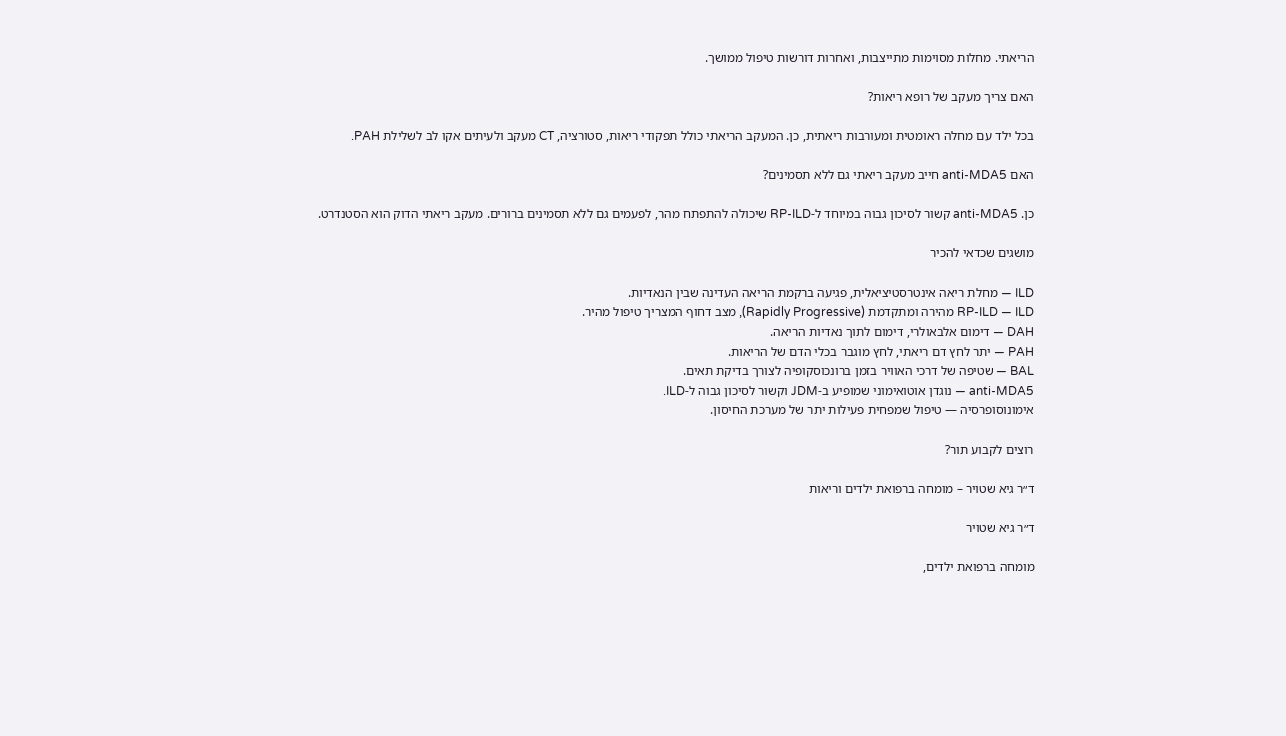הריאתי. מחלות מסוימות מתייצבות, ואחרות דורשות טיפול ממושך.

האם צריך מעקב של רופא ריאות?

בכל ילד עם מחלה ראומטית ומעורבות ריאתית, כן. המעקב הריאתי כולל תפקודי ריאות, סטורציה, CT מעקב ולעיתים אקו לב לשלילת PAH.

האם anti-MDA5 חייב מעקב ריאתי גם ללא תסמינים?

כן. anti-MDA5 קשור לסיכון גבוה במיוחד ל-RP-ILD שיכולה להתפתח מהר, לפעמים גם ללא תסמינים ברורים. מעקב ריאתי הדוק הוא הסטנדרט.

מושגים שכדאי להכיר

ILD — מחלת ריאה אינטרסטיציאלית, פגיעה ברקמת הריאה העדינה שבין הנאדיות.
RP-ILD — ILD מהירה ומתקדמת (Rapidly Progressive), מצב דחוף המצריך טיפול מהיר.
DAH — דימום אלבאולרי, דימום לתוך נאדיות הריאה.
PAH — יתר לחץ דם ריאתי, לחץ מוגבר בכלי הדם של הריאות.
BAL — שטיפה של דרכי האוויר בזמן ברונכוסקופיה לצורך בדיקת תאים.
anti-MDA5 — נוגדן אוטואימוני שמופיע ב-JDM וקשור לסיכון גבוה ל-ILD.
אימונוסופרסיה — טיפול שמפחית פעילות יתר של מערכת החיסון.

רוצים לקבוע תור?

ד״ר גיא שטויר – מומחה ברפואת ילדים וריאות

ד״ר גיא שטויר

מומחה ברפואת ילדים,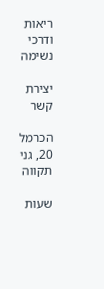ריאות ודרכי נשימה

יצירת קשר

הכרמל 20, גני תקווה

שעות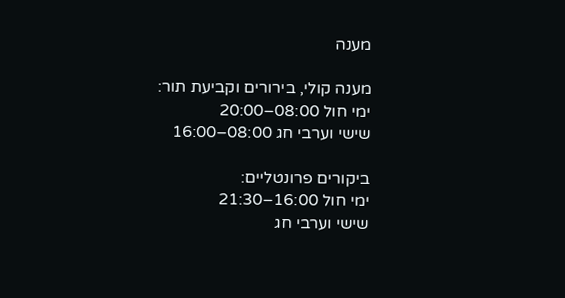מענה

מענה קולי, בירורים וקביעת תור:
ימי חול 08:00–20:00
שישי וערבי חג 08:00–16:00

ביקורים פרונטליים:
ימי חול 16:00–21:30
שישי וערבי חג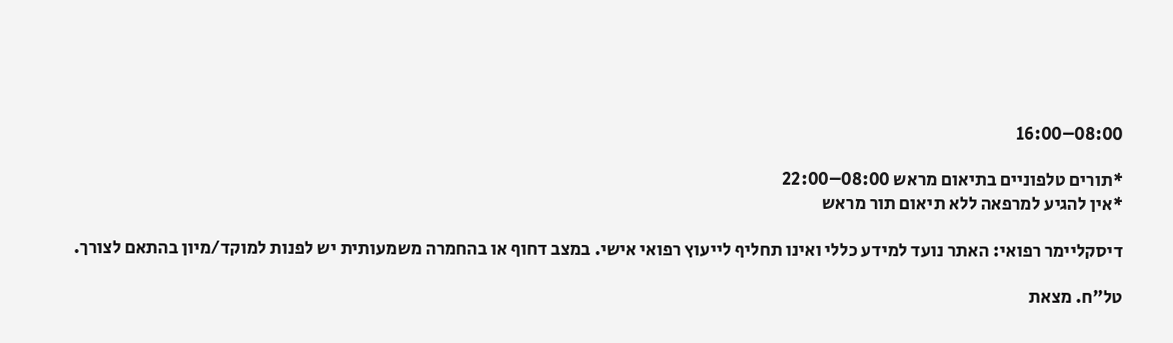08:00–16:00

*תורים טלפוניים בתיאום מראש 08:00–22:00
*אין להגיע למרפאה ללא תיאום תור מראש

דיסקליימר רפואי: האתר נועד למידע כללי ואינו תחליף לייעוץ רפואי אישי. במצב דחוף או בהחמרה משמעותית יש לפנות למוקד/מיון בהתאם לצורך.

טל"ח. מצאת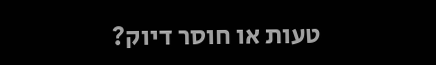טעות או חוסר דיוק?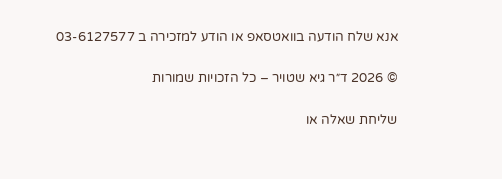אנא שלח הודעה בוואטסאפ או הודע למזכירה ב 03-6127577

© 2026 ד״ר גיא שטויר – כל הזכויות שמורות

שליחת שאלה או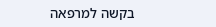בקשה למרפאה